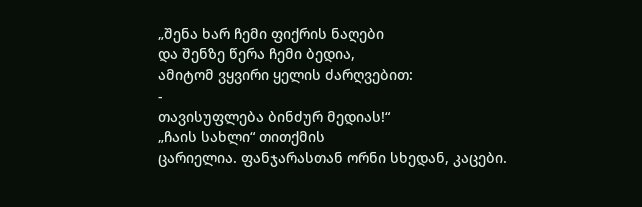„შენა ხარ ჩემი ფიქრის ნაღები
და შენზე წერა ჩემი ბედია,
ამიტომ ვყვირი ყელის ძარღვებით:
-
თავისუფლება ბინძურ მედიას!“
„ჩაის სახლი“ თითქმის
ცარიელია. ფანჯარასთან ორნი სხედან, კაცები.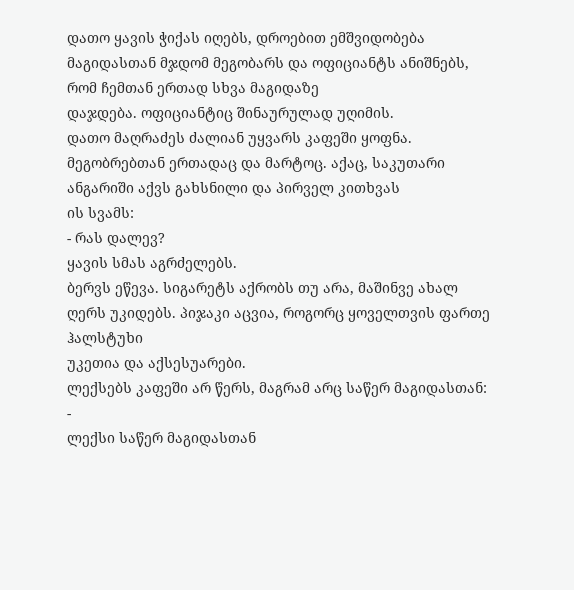დათო ყავის ჭიქას იღებს, დროებით ემშვიდობება
მაგიდასთან მჯდომ მეგობარს და ოფიციანტს ანიშნებს, რომ ჩემთან ერთად სხვა მაგიდაზე
დაჯდება. ოფიციანტიც შინაურულად უღიმის.
დათო მაღრაძეს ძალიან უყვარს კაფეში ყოფნა.
მეგობრებთან ერთადაც და მარტოც. აქაც, საკუთარი ანგარიში აქვს გახსნილი და პირველ კითხვას
ის სვამს:
- რას დალევ?
ყავის სმას აგრძელებს.
ბერვს ეწევა. სიგარეტს აქრობს თუ არა, მაშინვე ახალ ღერს უკიდებს. პიჯაკი აცვია, როგორც ყოველთვის ფართე ჰალსტუხი
უკეთია და აქსესუარები.
ლექსებს კაფეში არ წერს, მაგრამ არც საწერ მაგიდასთან:
-
ლექსი საწერ მაგიდასთან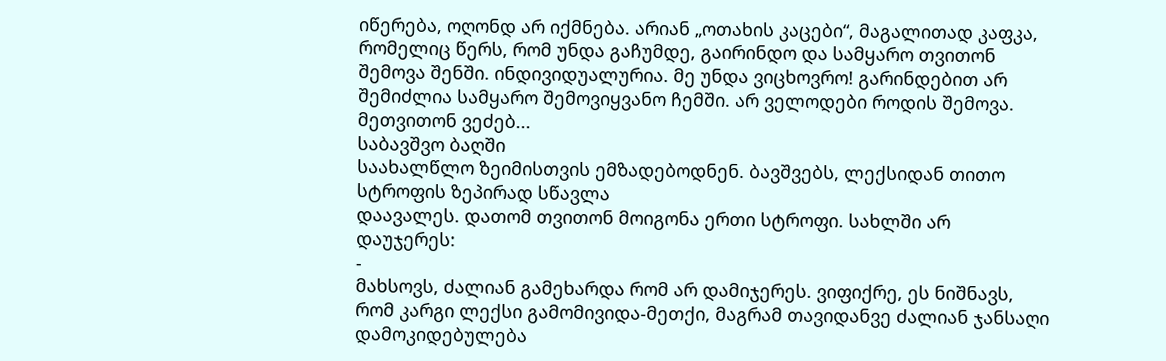იწერება, ოღონდ არ იქმნება. არიან „ოთახის კაცები“, მაგალითად კაფკა, რომელიც წერს, რომ უნდა გაჩუმდე, გაირინდო და სამყარო თვითონ შემოვა შენში. ინდივიდუალურია. მე უნდა ვიცხოვრო! გარინდებით არ შემიძლია სამყარო შემოვიყვანო ჩემში. არ ველოდები როდის შემოვა. მეთვითონ ვეძებ...
საბავშვო ბაღში
საახალწლო ზეიმისთვის ემზადებოდნენ. ბავშვებს, ლექსიდან თითო სტროფის ზეპირად სწავლა
დაავალეს. დათომ თვითონ მოიგონა ერთი სტროფი. სახლში არ დაუჯერეს:
-
მახსოვს, ძალიან გამეხარდა რომ არ დამიჯერეს. ვიფიქრე, ეს ნიშნავს, რომ კარგი ლექსი გამომივიდა-მეთქი, მაგრამ თავიდანვე ძალიან ჯანსაღი დამოკიდებულება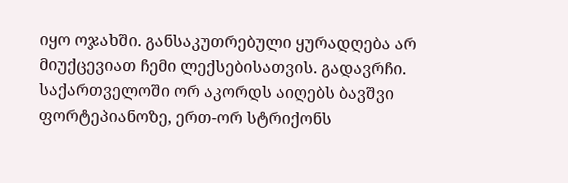იყო ოჯახში. განსაკუთრებული ყურადღება არ მიუქცევიათ ჩემი ლექსებისათვის. გადავრჩი. საქართველოში ორ აკორდს აიღებს ბავშვი ფორტეპიანოზე, ერთ-ორ სტრიქონს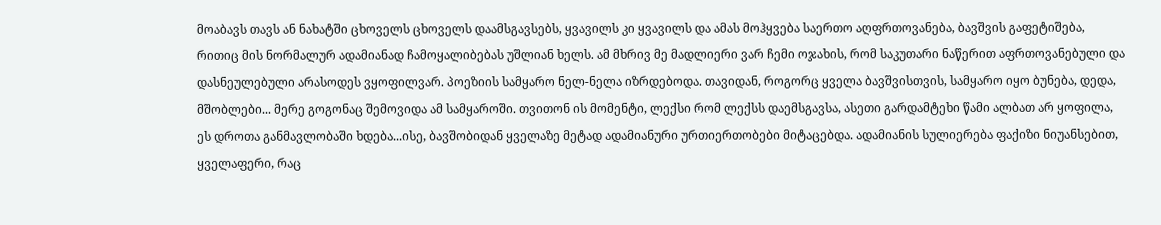მოაბავს თავს ან ნახატში ცხოველს ცხოველს დაამსგავსებს, ყვავილს კი ყვავილს და ამას მოჰყვება საერთო აღფრთოვანება, ბავშვის გაფეტიშება, რითიც მის ნორმალურ ადამიანად ჩამოყალიბებას უშლიან ხელს. ამ მხრივ მე მადლიერი ვარ ჩემი ოჯახის, რომ საკუთარი ნაწერით აფრთოვანებული და დასნეულებული არასოდეს ვყოფილვარ. პოეზიის სამყარო ნელ-ნელა იზრდებოდა. თავიდან, როგორც ყველა ბავშვისთვის, სამყარო იყო ბუნება, დედა, მშობლები... მერე გოგონაც შემოვიდა ამ სამყაროში. თვითონ ის მომენტი, ლექსი რომ ლექსს დაემსგავსა, ასეთი გარდამტეხი წამი ალბათ არ ყოფილა, ეს დროთა განმავლობაში ხდება...ისე, ბავშობიდან ყველაზე მეტად ადამიანური ურთიერთობები მიტაცებდა. ადამიანის სულიერება ფაქიზი ნიუანსებით, ყველაფერი, რაც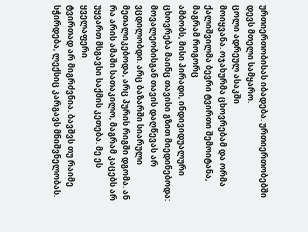ურთიერთობისას იბადება. ურთიერთობებში დევს მთელი სამყარო.
ცოლი ადრეულ ასაკში
მოიყვანა. ოჯახურმა ცხოვრებამ და ორმა ქალიშვილმა ბევრი ტვირთი შემოიტანა, მაგრამ როგორც
ამბობს, მისი პირადი, ინდივიდუალური ცხოვრება მაინც თავისი გზით მიედინებოდა:
მოვალეობისგან თავის დაღწევას არ ვცდილობდი. არც ბაზარში სიარული
მეთალიკებოდა, არც პურის რიგში დგომა. ან რა არის ამაში სათაკილო, მაგრამ კაცებს არ
უყვართ მსგავსი საქმის კეთება. მე ეს ყველაფერი
ტვირთად არ მიგრძვნია. ბავშვს თუ რაიმე სჭირდება, ლექსიც კარგავს მნიშვნელობას.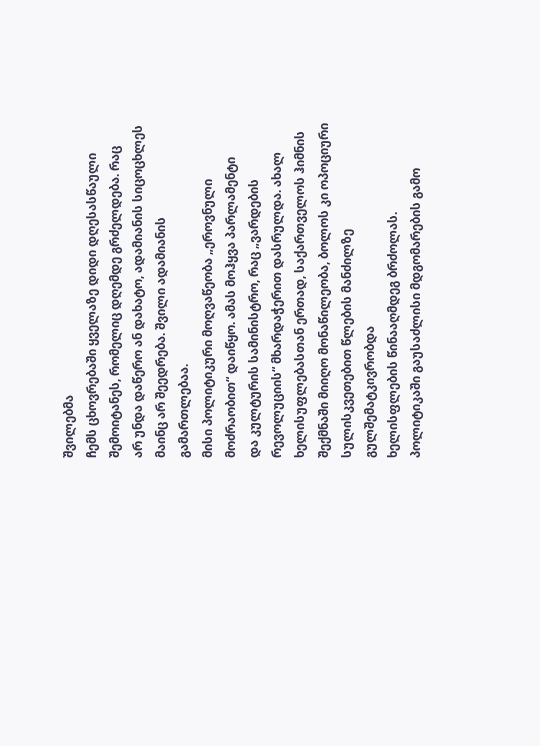შვილებმა
ჩემს ცხოვრებაში ყველაზე დიდი დღესასწაული შემოიტანეს, რომელიც დღემდე გრძელდება. რაც
არ უნდა დაწერო ან დახატო, ადამიანის სიცოცხლეს მაინც არ შეედრება. შვილი ადამიანის
გამართლებაა.
მისი პოლიტიკური მოღვაწეობა „ეროვნული მოძრაობით“ დაიწყო. ამას მოჰყვა პარლამენტი
და კულტურის სამინისტრო, რაც „ვარდების
რევოლუციის“ მხარდაჭერით დასრულდა. ახალ ხელისუფლებასთან ერთად, საქართველოს ჰიმნის
შექმნაში მიიღო მონაწილეობა, ბოლოს კი ოპოციური სულისკვეთებით წლების მანძილზე გულშემატკივრობდა
ხელისფლების წინააღმდეგ ბრძოლას.
პოლიტიკაში გაუსაძლისი მდგომარების გამო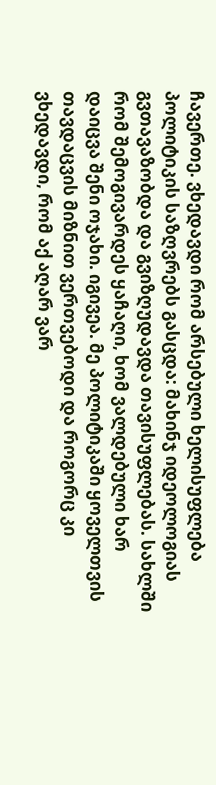ჩავერთე. ვხედავდი რომ არსებული ხელისუფლება პოლიტიკის საზღვრებს გასცდა: მახინჯ იდეოლოგიას გვთავაზობდა და გვიზღუდავდა თავისუფლებას. სახლში რომ შემოგივარდეს ყაჩაღი, ხომ ვალდებული ხარ დაიცვა შენი ოჯახი. იგივეა. მე პოლიტიკაში ყოველთვის თავდაცვის მიზნით ვერთვებოდი და როგორც კი ვხედავდი, რომ აქ აღარ ვარ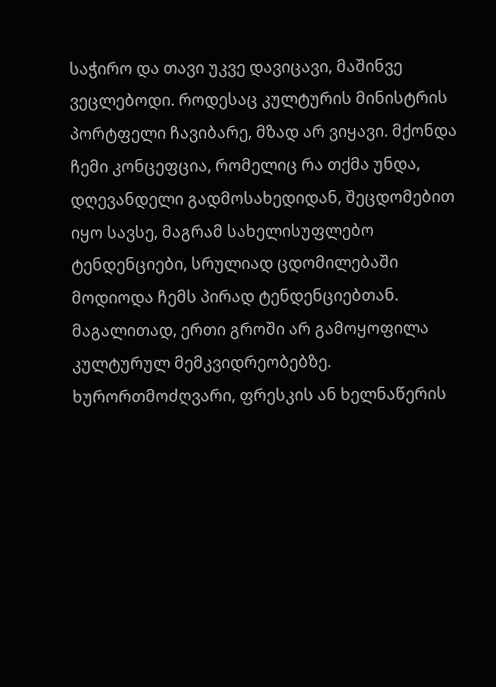საჭირო და თავი უკვე დავიცავი, მაშინვე ვეცლებოდი. როდესაც კულტურის მინისტრის პორტფელი ჩავიბარე, მზად არ ვიყავი. მქონდა ჩემი კონცეფცია, რომელიც რა თქმა უნდა, დღევანდელი გადმოსახედიდან, შეცდომებით იყო სავსე, მაგრამ სახელისუფლებო ტენდენციები, სრულიად ცდომილებაში მოდიოდა ჩემს პირად ტენდენციებთან. მაგალითად, ერთი გროში არ გამოყოფილა კულტურულ მემკვიდრეობებზე. ხურორთმოძღვარი, ფრესკის ან ხელნაწერის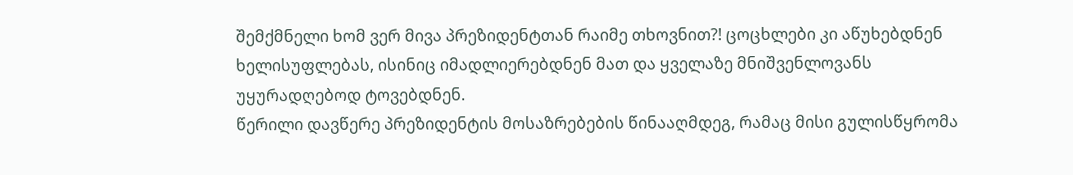შემქმნელი ხომ ვერ მივა პრეზიდენტთან რაიმე თხოვნით?! ცოცხლები კი აწუხებდნენ ხელისუფლებას, ისინიც იმადლიერებდნენ მათ და ყველაზე მნიშვენლოვანს უყურადღებოდ ტოვებდნენ.
წერილი დავწერე პრეზიდენტის მოსაზრებების წინააღმდეგ, რამაც მისი გულისწყრომა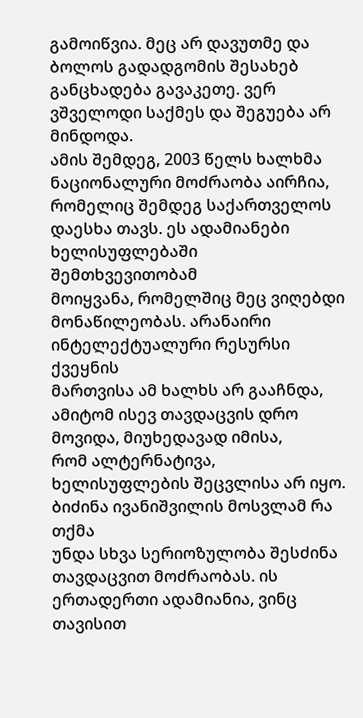გამოიწვია. მეც არ დავუთმე და ბოლოს გადადგომის შესახებ განცხადება გავაკეთე. ვერ ვშველოდი საქმეს და შეგუება არ მინდოდა.
ამის შემდეგ, 2003 წელს ხალხმა ნაციონალური მოძრაობა აირჩია,
რომელიც შემდეგ საქართველოს დაესხა თავს. ეს ადამიანები ხელისუფლებაში შემთხვევითობამ
მოიყვანა, რომელშიც მეც ვიღებდი მონაწილეობას. არანაირი ინტელექტუალური რესურსი ქვეყნის
მართვისა ამ ხალხს არ გააჩნდა, ამიტომ ისევ თავდაცვის დრო მოვიდა, მიუხედავად იმისა,
რომ ალტერნატივა, ხელისუფლების შეცვლისა არ იყო. ბიძინა ივანიშვილის მოსვლამ რა თქმა
უნდა სხვა სერიოზულობა შესძინა თავდაცვით მოძრაობას. ის ერთადერთი ადამიანია, ვინც თავისით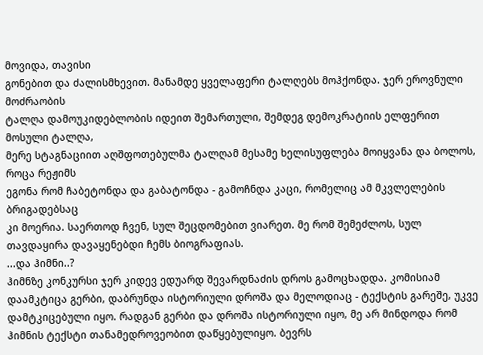მოვიდა, თავისი
გონებით და ძალისმხევით. მანამდე ყველაფერი ტალღებს მოჰქონდა. ჯერ ეროვნული მოძრაობის
ტალღა დამოუკიდებლობის იდეით შემართული, შემდეგ დემოკრატიის ელფერით მოსული ტალღა,
მერე სტაგნაციით აღშფოთებულმა ტალღამ მესამე ხელისუფლება მოიყვანა და ბოლოს, როცა რეჟიმს
ეგონა რომ ჩაბეტონდა და გაბატონდა - გამოჩნდა კაცი, რომელიც ამ მკვლელების ბრიგადებსაც
კი მოერია. საერთოდ ჩვენ, სულ შეცდომებით ვიარეთ. მე რომ შემეძლოს, სულ
თავდაყირა დავაყენებდი ჩემს ბიოგრაფიას.
...და ჰიმნი..?
ჰიმნზე კონკურსი ჯერ კიდევ ედუარდ შევარდნაძის დროს გამოცხადდა. კომისიამ დაამკტიცა გერბი, დაბრუნდა ისტორიული დროშა და მელოდიაც - ტექსტის გარეშე, უკვე დამტკიცებული იყო. რადგან გერბი და დროშა ისტორიული იყო, მე არ მინდოდა რომ ჰიმნის ტექსტი თანამედროვეობით დაწყებულიყო. ბევრს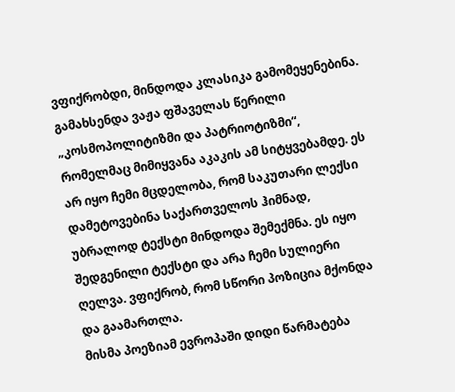ვფიქრობდი, მინდოდა კლასიკა გამომეყენებინა. გამახსენდა ვაჟა ფშაველას წერილი „კოსმოპოლიტიზმი და პატრიოტიზმი“, რომელმაც მიმიყვანა აკაკის ამ სიტყვებამდე. ეს არ იყო ჩემი მცდელობა, რომ საკუთარი ლექსი დამეტოვებინა საქართველოს ჰიმნად, უბრალოდ ტექსტი მინდოდა შემექმნა. ეს იყო შედგენილი ტექსტი და არა ჩემი სულიერი ღელვა. ვფიქრობ, რომ სწორი პოზიცია მქონდა და გაამართლა.
მისმა პოეზიამ ევროპაში დიდი წარმატება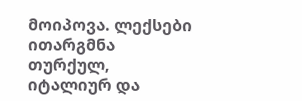მოიპოვა. ლექსები
ითარგმნა თურქულ, იტალიურ და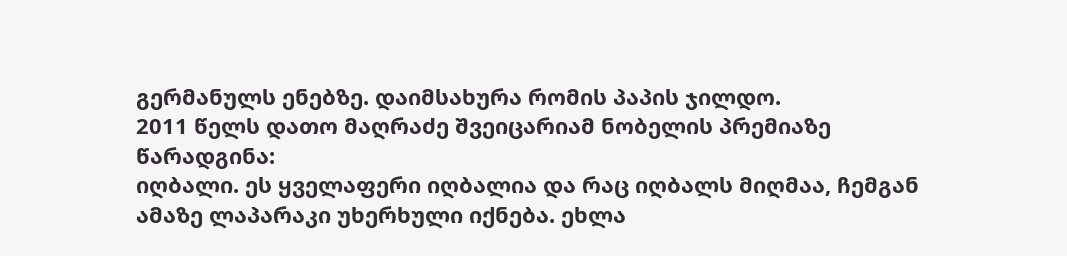გერმანულს ენებზე. დაიმსახურა რომის პაპის ჯილდო.
2011 წელს დათო მაღრაძე შვეიცარიამ ნობელის პრემიაზე წარადგინა:
იღბალი. ეს ყველაფერი იღბალია და რაც იღბალს მიღმაა, ჩემგან ამაზე ლაპარაკი უხერხული იქნება. ეხლა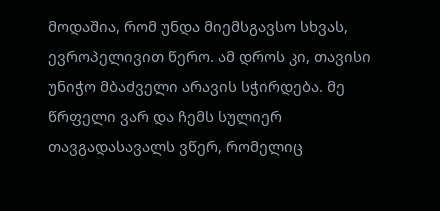მოდაშია, რომ უნდა მიემსგავსო სხვას, ევროპელივით წერო. ამ დროს კი, თავისი უნიჭო მბაძველი არავის სჭირდება. მე წრფელი ვარ და ჩემს სულიერ თავგადასავალს ვწერ, რომელიც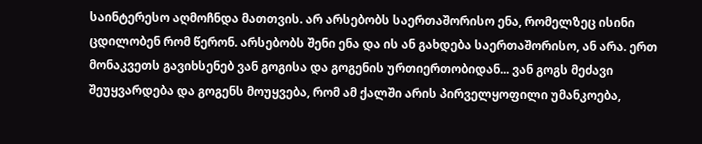საინტერესო აღმოჩნდა მათთვის. არ არსებობს საერთაშორისო ენა, რომელზეც ისინი ცდილობენ რომ წერონ. არსებობს შენი ენა და ის ან გახდება საერთაშორისო, ან არა. ერთ მონაკვეთს გავიხსენებ ვან გოგისა და გოგენის ურთიერთობიდან... ვან გოგს მეძავი შეუყვარდება და გოგენს მოუყვება, რომ ამ ქალში არის პირველყოფილი უმანკოება,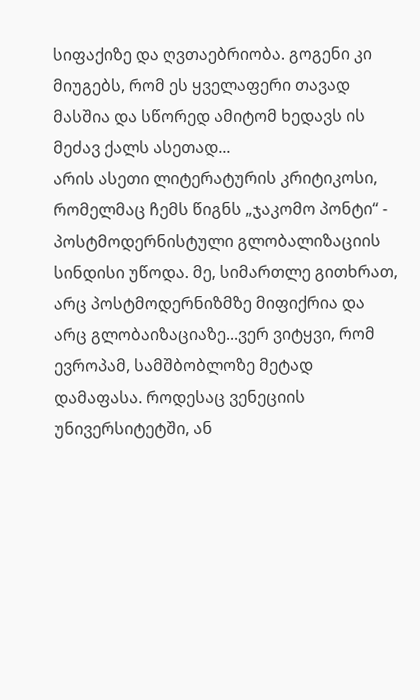სიფაქიზე და ღვთაებრიობა. გოგენი კი მიუგებს, რომ ეს ყველაფერი თავად მასშია და სწორედ ამიტომ ხედავს ის მეძავ ქალს ასეთად...
არის ასეთი ლიტერატურის კრიტიკოსი, რომელმაც ჩემს წიგნს „ჯაკომო პონტი“ - პოსტმოდერნისტული გლობალიზაციის სინდისი უწოდა. მე, სიმართლე გითხრათ, არც პოსტმოდერნიზმზე მიფიქრია და არც გლობაიზაციაზე...ვერ ვიტყვი, რომ ევროპამ, სამშბობლოზე მეტად დამაფასა. როდესაც ვენეციის უნივერსიტეტში, ან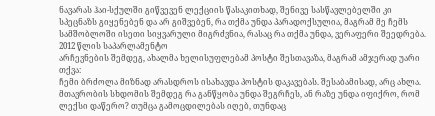ნავარას ჰაი-სქულში გიწვევენ ლექციის წასაკითხად, შენივე სასწავლებელში კი სპეცნაზს გიყენებენ და არ გიშვებენ, რა თქმა უნდა პარადოქსულია, მაგრამ მე ჩემს სამშობლოში ისეთი სიყვარული მიგრძვნია, რასაც რა თქმა უნდა, ვერაფერი შეედრება.
2012 წლის საპარლამენტო
არჩევნების შემდეგ, ახალმა ხელისუფლებამ პოსტი შესთავაზა, მაგრამ ამჯერად უარი თქვა:
ჩემი ბრძოლა მიზნად არასდროს ისახავდა პოსტის დაკავებას. შესაბამისად, არც ახლა. მთავრობის სხდომის შემდეგ რა განწყობა უნდა შეგრჩეს, ან რაზე უნდა იფიქრო, რომ ლექსი დაწერო? თუმცა გამოცდილებას იღებ, თუნდაც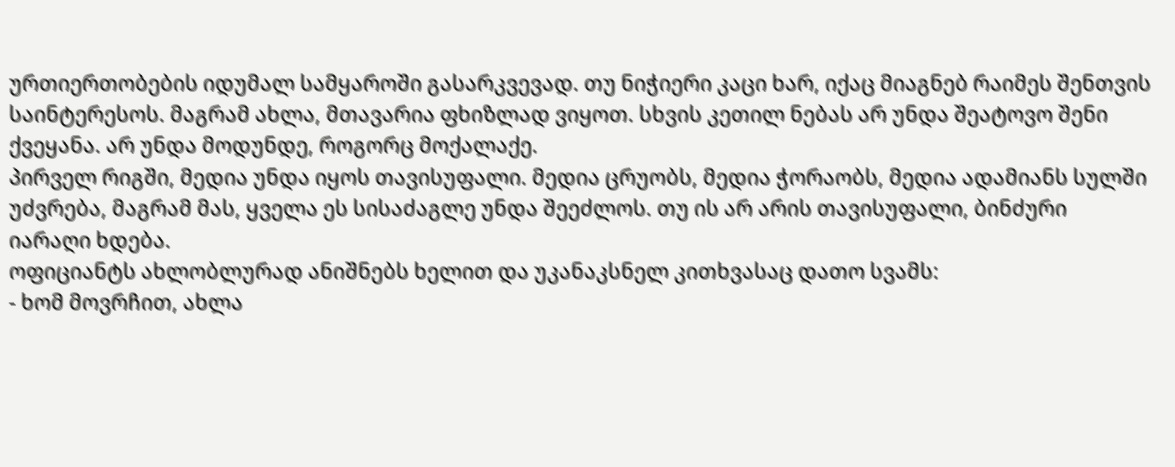ურთიერთობების იდუმალ სამყაროში გასარკვევად. თუ ნიჭიერი კაცი ხარ, იქაც მიაგნებ რაიმეს შენთვის საინტერესოს. მაგრამ ახლა, მთავარია ფხიზლად ვიყოთ. სხვის კეთილ ნებას არ უნდა შეატოვო შენი ქვეყანა. არ უნდა მოდუნდე, როგორც მოქალაქე.
პირველ რიგში, მედია უნდა იყოს თავისუფალი. მედია ცრუობს, მედია ჭორაობს, მედია ადამიანს სულში უძვრება, მაგრამ მას, ყველა ეს სისაძაგლე უნდა შეეძლოს. თუ ის არ არის თავისუფალი, ბინძური იარაღი ხდება.
ოფიციანტს ახლობლურად ანიშნებს ხელით და უკანაკსნელ კითხვასაც დათო სვამს:
- ხომ მოვრჩით, ახლა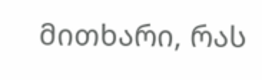მითხარი, რას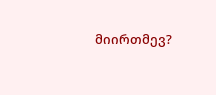მიირთმევ?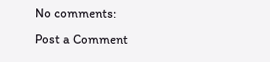No comments:
Post a Comment